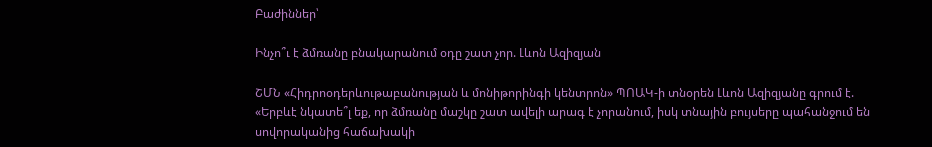Բաժիններ՝

Ինչո՞ւ է ձմռանը բնակարանում օդը շատ չոր. Լևոն Ազիզյան

ՇՄՆ «Հիդրոօդերևութաբանության և մոնիթորինգի կենտրոն» ՊՈԱԿ-ի տնօրեն Լևոն Ազիզյանը գրում է. «Երբևէ նկատե՞լ եք, որ ձմռանը մաշկը շատ ավելի արագ է չորանում, իսկ տնային բույսերը պահանջում են սովորականից հաճախակի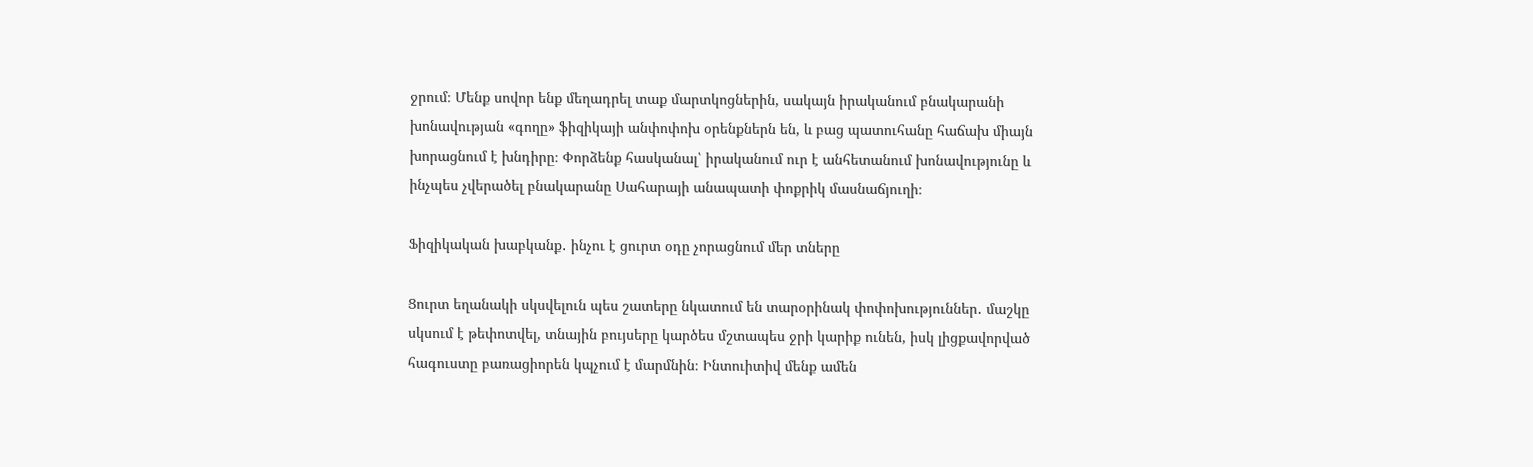ջրում։ Մենք սովոր ենք մեղադրել տաք մարտկոցներին, սակայն իրականում բնակարանի խոնավության «գողը» ֆիզիկայի անփոփոխ օրենքներն են, և բաց պատուհանը հաճախ միայն խորացնում է խնդիրը։ Փորձենք հասկանալ՝ իրականում ուր է անհետանում խոնավությունը և ինչպես չվերածել բնակարանը Սահարայի անապատի փոքրիկ մասնաճյուղի։

Ֆիզիկական խաբկանք․ ինչու է ցուրտ օդը չորացնում մեր տները

Ցուրտ եղանակի սկսվելուն պես շատերը նկատում են տարօրինակ փոփոխություններ․ մաշկը սկսում է թեփոտվել, տնային բույսերը կարծես մշտապես ջրի կարիք ունեն, իսկ լիցքավորված հագուստը բառացիորեն կպչում է մարմնին։ Ինտուիտիվ մենք ամեն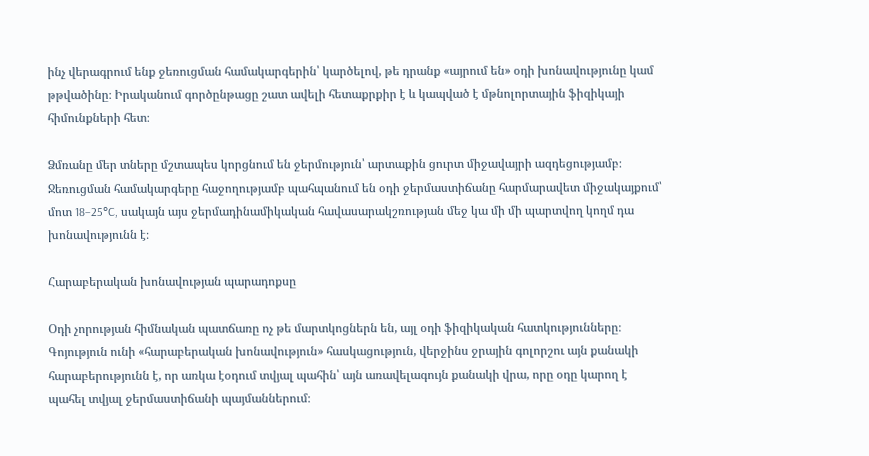ինչ վերագրում ենք ջեռուցման համակարգերին՝ կարծելով, թե դրանք «այրում են» օդի խոնավությունը կամ թթվածինը։ Իրականում գործընթացը շատ ավելի հետաքրքիր է և կապված է մթնոլորտային ֆիզիկայի հիմունքների հետ։

Ձմռանը մեր տները մշտապես կորցնում են ջերմություն՝ արտաքին ցուրտ միջավայրի ազդեցությամբ։ Ջեռուցման համակարգերը հաջողությամբ պահպանում են օդի ջերմաստիճանը հարմարավետ միջակայքում՝ մոտ 18–25°C, սակայն այս ջերմադինամիկական հավասարակշռության մեջ կա մի մի պարտվող կողմ դա խոնավությունն է։

Հարաբերական խոնավության պարադոքսը

Օդի չորության հիմնական պատճառը ոչ թե մարտկոցներն են, այլ օդի ֆիզիկական հատկությունները։ Գոյություն ունի «հարաբերական խոնավություն» հասկացություն, վերջինս ջրային գոլորշու այն քանակի հարաբերությունն է, որ առկա էօդում տվյալ պահին՝ այն առավելագույն քանակի վրա, որը օդը կարող է պահել տվյալ ջերմաստիճանի պայմաններում։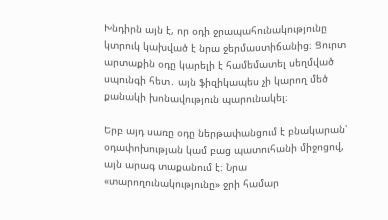Խնդիրն այն է, որ օդի ջրապահունակությունը կտրուկ կախված է նրա ջերմաստիճանից։ Ցուրտ արտաքին օդը կարելի է համեմատել սեղմված սպունգի հետ․ այն ֆիզիկապես չի կարող մեծ քանակի խոնավություն պարունակել։

Երբ այդ սառը օդը ներթափանցում է բնակարան՝ օդափոխության կամ բաց պատուհանի միջոցով, այն արագ տաքանում է։ Նրա «տարողունակությունը» ջրի համար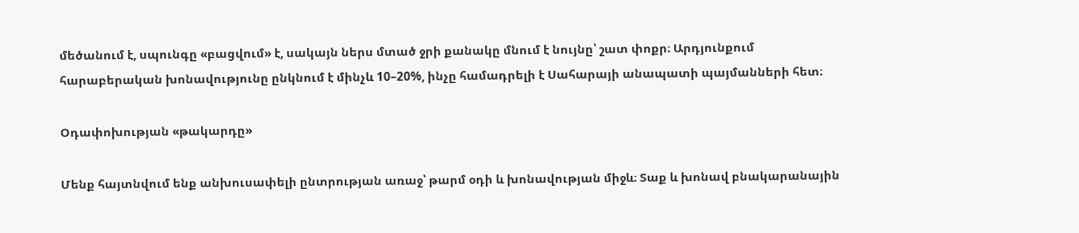մեծանում է, սպունգը «բացվում» է, սակայն ներս մտած ջրի քանակը մնում է նույնը՝ շատ փոքր։ Արդյունքում հարաբերական խոնավությունը ընկնում է մինչև 10–20%, ինչը համադրելի է Սահարայի անապատի պայմանների հետ։

Օդափոխության «թակարդը»

Մենք հայտնվում ենք անխուսափելի ընտրության առաջ՝ թարմ օդի և խոնավության միջև։ Տաք և խոնավ բնակարանային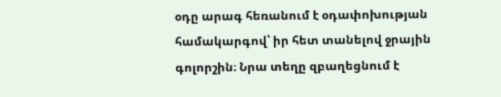օդը արագ հեռանում է օդափոխության համակարգով՝ իր հետ տանելով ջրային գոլորշին։ Նրա տեղը զբաղեցնում է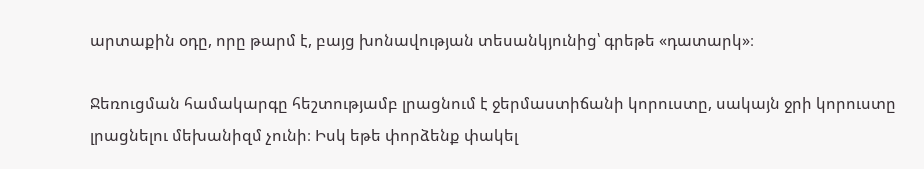արտաքին օդը, որը թարմ է, բայց խոնավության տեսանկյունից՝ գրեթե «դատարկ»։

Ջեռուցման համակարգը հեշտությամբ լրացնում է ջերմաստիճանի կորուստը, սակայն ջրի կորուստը լրացնելու մեխանիզմ չունի։ Իսկ եթե փորձենք փակել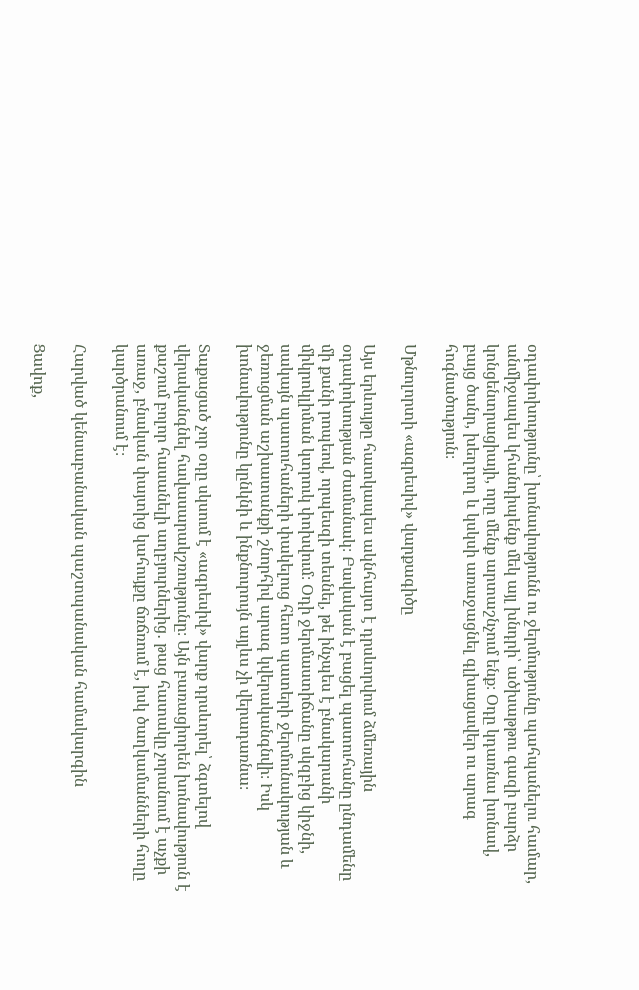օդափոխությունը՝ խոնավությունն ու ջերմությունը պահպանելու համար, անմիջապես կհանդիպենք մեկ այլ խնդրի՝ ածխաթթու գազի բարձր կոնցենտրացիայի, որը մենք արտաշնչում ենք։ Օդը կդառնա խոնավ, բայց ծանր, խեղդող և կսկսի առաջացնել գլխացավեր ու արագ հոգնածություն։

Մթնոլորտի «ագրեսիվ» վարքագիծը

Այս երևույթը հատկապես ակնհայտ է դրսևորվում ձմեռային օդափոխության ժամանակ։ Բավական է բացել պատուհանը ընդամենը մի քանի րոպեով, որպեսզի տեսնել, թե ինչպես է բնակարանի միկրոկլիման կտրուկ փոխվում։ Օդի ջերմաստիճանը սկզբից կիջնի, սակայն պատուհաների փակելուց հետո պատերի ջերմունակության և ջեռուցման աշխատանքի շնորհիվ արագ կվերականգնվի։ Իսկ խոնավությունը կընկնի և ինքնուրույն այլևս չի վերադառնա։

Տաքացած չոր օդը սկսում է «ագրեսիվ» վարք դրսևորել՝ ձգտելով վերականգնել հավասարակշռությունը։ Այն բառացիորեն խոնավություն է քաշում բոլոր հասանելի աղբյուրներից․ թաց հատակը չորանում է աչքի առաջ, բնական փայտից կահույքը ճռճռում է, իսկ ծաղկամանների հողը կարծրանում է։

Հարված կենսաբանական պաշտպանական համակարգին

Ցավոք,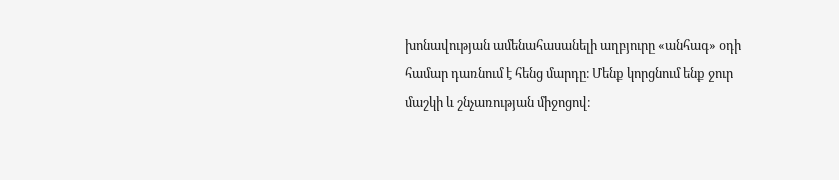խոնավության ամենահասանելի աղբյուրը «անհագ» օդի համար դառնում է հենց մարդը։ Մենք կորցնում ենք ջուր մաշկի և շնչառության միջոցով։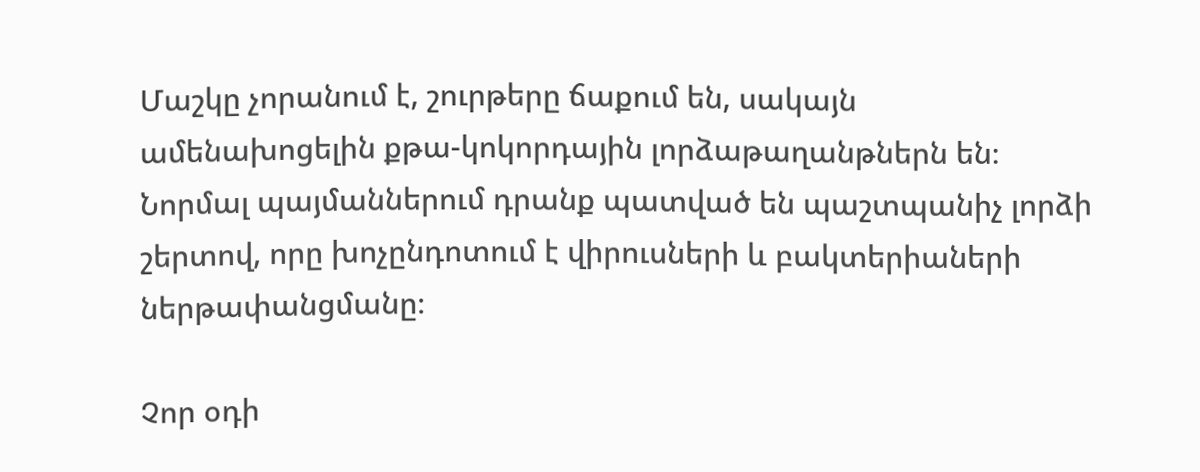Մաշկը չորանում է, շուրթերը ճաքում են, սակայն ամենախոցելին քթա-կոկորդային լորձաթաղանթներն են։ Նորմալ պայմաններում դրանք պատված են պաշտպանիչ լորձի շերտով, որը խոչընդոտում է վիրուսների և բակտերիաների ներթափանցմանը։

Չոր օդի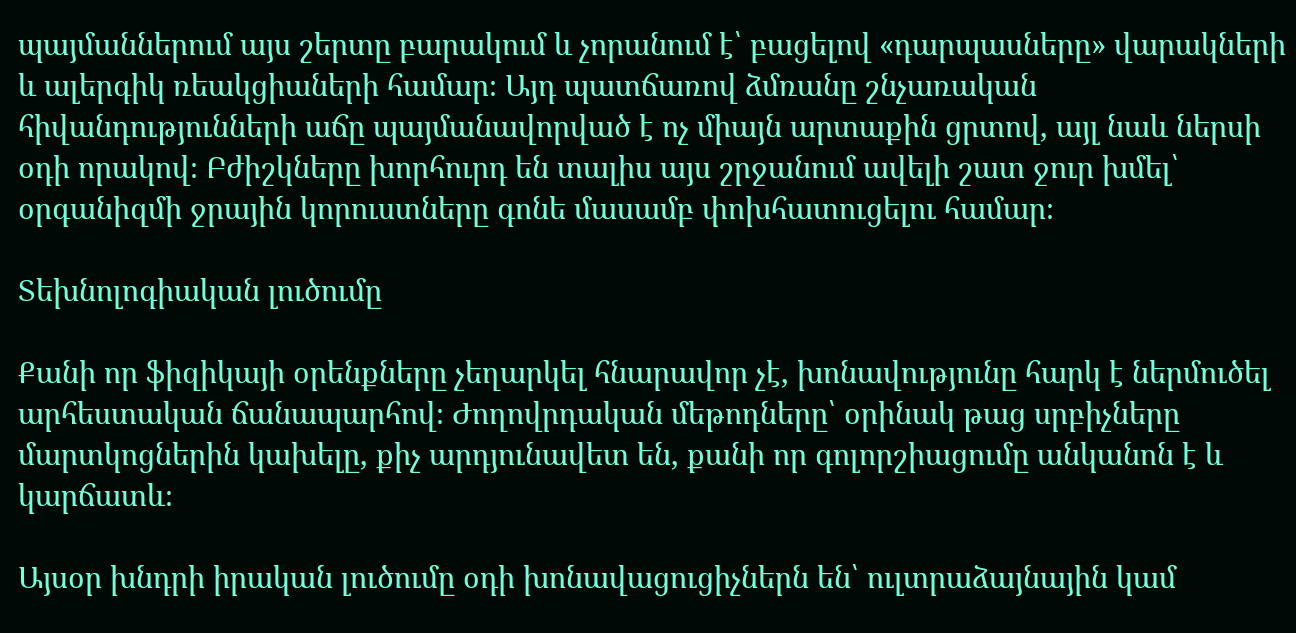պայմաններում այս շերտը բարակում և չորանում է՝ բացելով «դարպասները» վարակների և ալերգիկ ռեակցիաների համար։ Այդ պատճառով ձմռանը շնչառական հիվանդությունների աճը պայմանավորված է ոչ միայն արտաքին ցրտով, այլ նաև ներսի օդի որակով։ Բժիշկները խորհուրդ են տալիս այս շրջանում ավելի շատ ջուր խմել՝ օրգանիզմի ջրային կորուստները գոնե մասամբ փոխհատուցելու համար։

Տեխնոլոգիական լուծումը

Քանի որ ֆիզիկայի օրենքները չեղարկել հնարավոր չէ, խոնավությունը հարկ է ներմուծել արհեստական ճանապարհով։ Ժողովրդական մեթոդները՝ օրինակ թաց սրբիչները մարտկոցներին կախելը, քիչ արդյունավետ են, քանի որ գոլորշիացումը անկանոն է և կարճատև։

Այսօր խնդրի իրական լուծումը օդի խոնավացուցիչներն են՝ ուլտրաձայնային կամ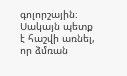գոլորշային։ Սակայն պետք է հաշվի առնել, որ ձմռան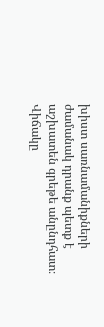խիստ սառնամանիքների ժամանակ դրանք պետք է աշխատեն գրեթե անընդհատ։ Վիճակը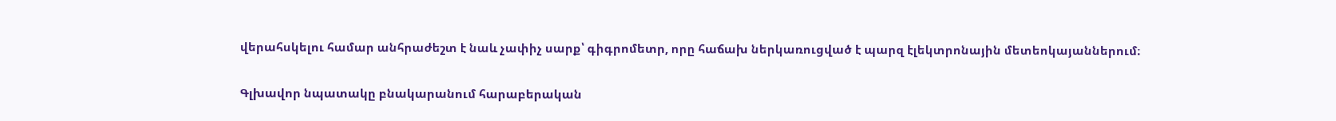վերահսկելու համար անհրաժեշտ է նաև չափիչ սարք՝ գիգրոմետր, որը հաճախ ներկառուցված է պարզ էլեկտրոնային մետեոկայաններում։

Գլխավոր նպատակը բնակարանում հարաբերական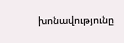խոնավությունը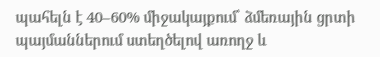պահելն է 40–60% միջակայքում՝ ձմեռային ցրտի պայմաններում ստեղծելով առողջ և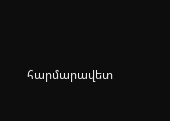հարմարավետ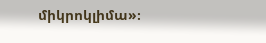միկրոկլիմա»։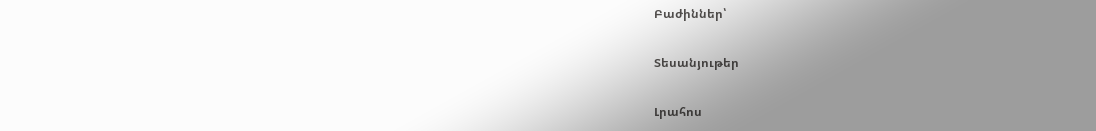Բաժիններ՝

Տեսանյութեր

Լրահոս